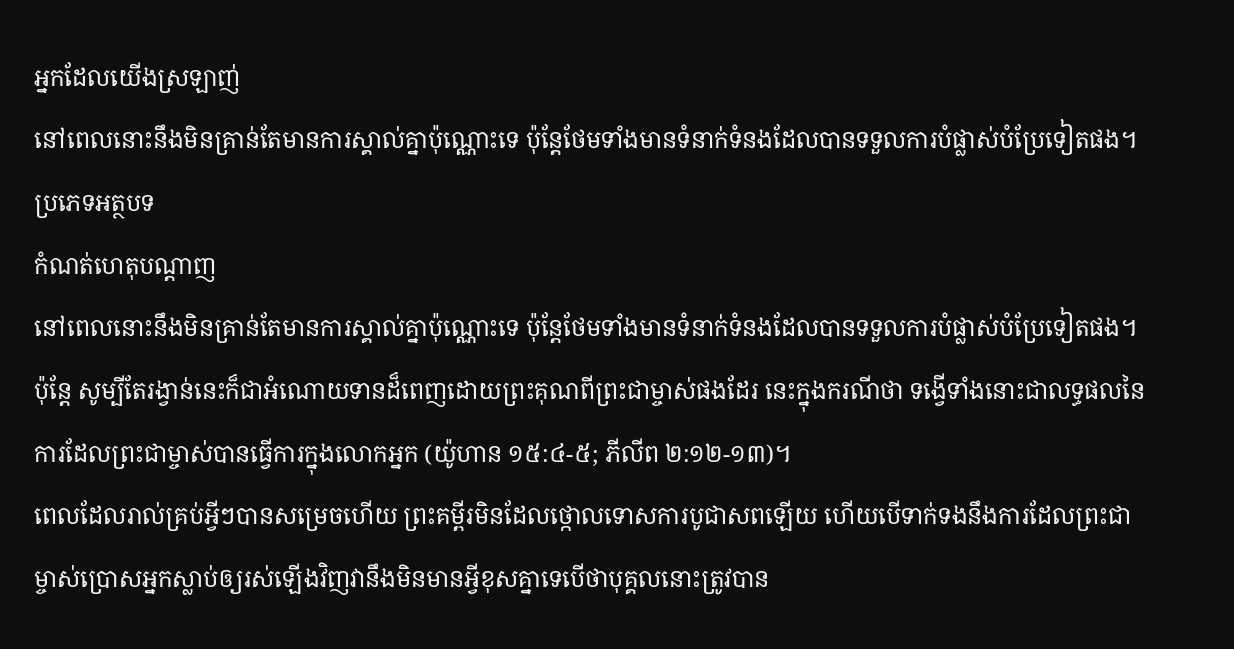អ្នកដែលយើងស្រឡាញ់
នៅពេលនោះនឹងមិនគ្រាន់តែមានការស្គាល់គ្នាប៉ុណ្ណោះទេ ប៉ុន្តែថែមទាំងមានទំនាក់ទំនងដែលបានទទួលការបំផ្លាស់បំប្រែទៀតផង។
ប្រភេទអត្ថបទ
កំណត់ហេតុបណ្ដាញ
នៅពេលនោះនឹងមិនគ្រាន់តែមានការស្គាល់គ្នាប៉ុណ្ណោះទេ ប៉ុន្តែថែមទាំងមានទំនាក់ទំនងដែលបានទទួលការបំផ្លាស់បំប្រែទៀតផង។
ប៉ុន្តែ សូម្បីតែរង្វាន់នេះក៏ជាអំណោយទានដ៏ពេញដោយព្រះគុណពីព្រះជាម្ចាស់ផងដែរ នេះក្នុងករណីថា ទង្វើទាំងនោះជាលទ្ធផលនៃការដែលព្រះជាម្ចាស់បានធ្វើការក្នុងលោកអ្នក (យ៉ូហាន ១៥:៤-៥; ភីលីព ២:១២-១៣)។
ពេលដែលរាល់គ្រប់អ្វីៗបានសម្រេចហើយ ព្រះគម្ពីរមិនដែលថ្កោលទោសការបូជាសពឡើយ ហើយបើទាក់ទងនឹងការដែលព្រះជាម្ចាស់ប្រោសអ្នកស្លាប់ឲ្យរស់ឡើងវិញវានឹងមិនមានអ្វីខុសគ្នាទេបើថាបុគ្គលនោះត្រូវបាន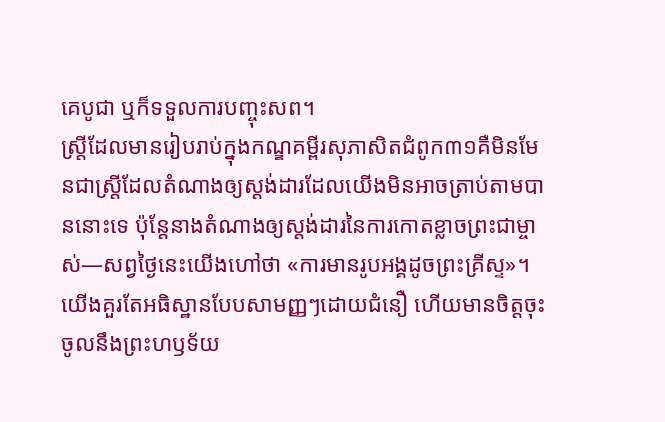គេបូជា ឬក៏ទទួលការបញ្ចុះសព។
ស្ត្រីដែលមានរៀបរាប់ក្នុងកណ្ឌគម្ពីរសុភាសិតជំពូក៣១គឺមិនមែនជាស្ត្រីដែលតំណាងឲ្យស្ដង់ដារដែលយើងមិនអាចត្រាប់តាមបាននោះទេ ប៉ុន្តែនាងតំណាងឲ្យស្ដង់ដារនៃការកោតខ្លាចព្រះជាម្ចាស់—សព្វថ្ងៃនេះយើងហៅថា «ការមានរូបអង្គដូចព្រះគ្រីស្ទ»។
យើងគួរតែអធិស្ឋានបែបសាមញ្ញៗដោយជំនឿ ហើយមានចិត្តចុះចូលនឹងព្រះហឫទ័យ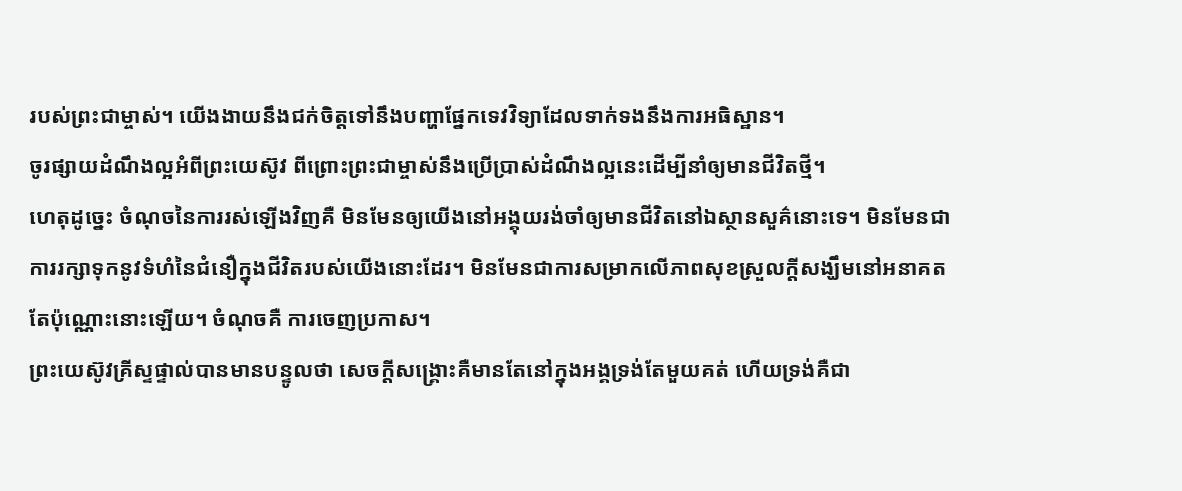របស់ព្រះជាម្ចាស់។ យើងងាយនឹងជក់ចិត្តទៅនឹងបញ្ហាផ្នែកទេវវិទ្យាដែលទាក់ទងនឹងការអធិស្ឋាន។
ចូរផ្សាយដំណឹងល្អអំពីព្រះយេស៊ូវ ពីព្រោះព្រះជាម្ចាស់នឹងប្រើប្រាស់ដំណឹងល្អនេះដើម្បីនាំឲ្យមានជីវិតថ្មី។
ហេតុដូច្នេះ ចំណុចនៃការរស់ឡើងវិញគឺ មិនមែនឲ្យយើងនៅអង្គុយរង់ចាំឲ្យមានជីវិតនៅឯស្ថានសួគ៌នោះទេ។ មិនមែនជាការរក្សាទុកនូវទំហំនៃជំនឿក្នុងជីវិតរបស់យើងនោះដែរ។ មិនមែនជាការសម្រាកលើភាពសុខស្រួលក្ដីសង្ឃឹមនៅអនាគតតែប៉ុណ្ណោះនោះឡើយ។ ចំណុចគឺ ការចេញប្រកាស។
ព្រះយេស៊ូវគ្រីស្ទផ្ទាល់បានមានបន្ទូលថា សេចក្ដីសង្គ្រោះគឺមានតែនៅក្នុងអង្គទ្រង់តែមួយគត់ ហើយទ្រង់គឺជា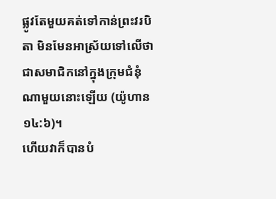ផ្លូវតែមួយគត់ទៅកាន់ព្រះវរបិតា មិនមែនអាស្រ័យទៅលើថា ជាសមាជិកនៅក្នុងក្រុមជំនុំណាមួយនោះឡើយ (យ៉ូហាន ១៤:៦)។
ហើយវាក៏បានបំ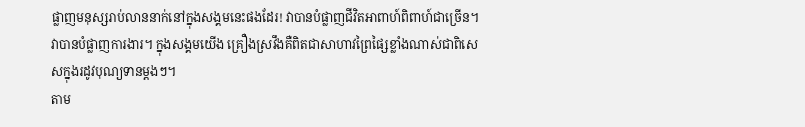ផ្លាញមនុស្សរាប់លាននាក់នៅក្នុងសង្គមនេះផងដែរ! វាបានបំផ្លាញជីវិតអាពាហ៍ពិពាហ៍ជាច្រើន។ វាបានបំផ្លាញការងារ។ ក្នុងសង្គមយើង គ្រឿងស្រវឹងគឺពិតជាសាហាវព្រៃផ្សៃខ្លាំងណាស់ជាពិសេសក្នុងរដូវបុណ្យទានម្ដងៗ។
តាម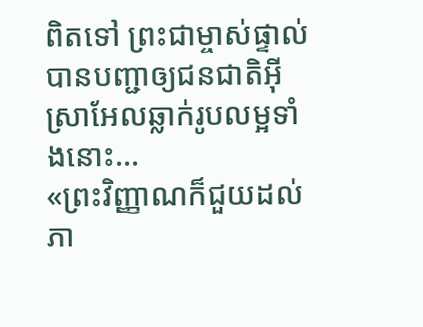ពិតទៅ ព្រះជាម្ចាស់ផ្ទាល់បានបញ្ជាឲ្យជនជាតិអ៊ីស្រាអែលឆ្លាក់រូបលម្អទាំងនោះ...
«ព្រះវិញ្ញាណក៏ជួយដល់ភា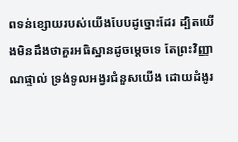ពទន់ខ្សោយរបស់យើងបែបដូច្នោះដែរ ដ្បិតយើងមិនដឹងថាគួរអធិស្ឋានដូចម្តេចទេ តែព្រះវិញ្ញាណផ្ទាល់ ទ្រង់ទូលអង្វរជំនួសយើង ដោយដំងូរ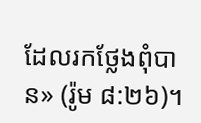ដែលរកថ្លែងពុំបាន» (រ៉ូម ៨:២៦)។